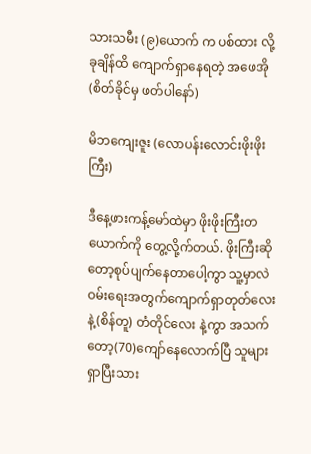သားသမီး (၉)ယောက် က ပစ်ထား လို့ ခုချိန်ထိ ကျောက်ရှာနေရတဲ့ အဖေအို(စိတ်ခိုင်မှ ဖတ်ပါနော်)

မိဘကျေးဇူး (လောပန်းလောင်းဖိုးဖိုးကြီး)

ဒီနေ့ဖားကန့်မော်ထဲမှာ ဖိုးဖိုးကြီးတယောက်ကို တွေ့လို့က်တယ်. ဖိုးကြီးဆိုတော့စုပ်ပျက်နေတာပေါ့ကွာ သူ့မှာလဲဝမ်းရေးအတွက်ကျောက်ရှာတုတ်လေးနဲ့(စိန်တူ) တံတိုင်လေး နဲ့ကွာ အသက်တော့(70)ကျော်နေလောက်ပြီ သူများရှာပြီးသား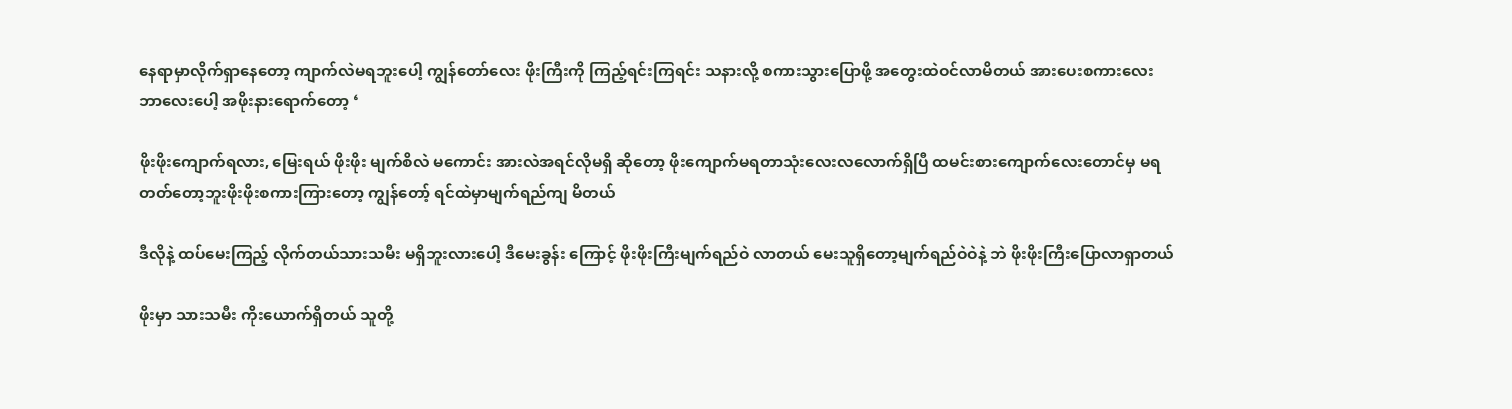နေရာမှာလိုက်ရှာနေတော့ ကျာက်လဲမရဘူးပေါ့ ကျွန်တော်လေး ဖိုးကြီးကို ကြည့်ရင်းကြရင်း သနားလို့ စကားသွားပြောဖို့ အတွေးထဲဝင်လာမိတယ် အားပေးစကားလေးဘာလေးပေါ့ အဖိုးနားရောက်တော့ ‘

ဖိုးဖိုးကျောက်ရလား, မြေးရယ် ဖိုးဖိုး မျက်စိလဲ မကောင်း အားလဲအရင်လိုမရှိ ဆိုတော့ ဖိုးကျောက်မရတာသုံးလေးလလောက်ရှိပြီ ထမင်းစားကျောက်လေးတောင်မှ မရတတ်တော့ဘူးဖိုးဖိုးစကားကြားတော့ ကျွန်တော့် ရင်ထဲမှာမျက်ရည်ကျ မိတယ်

ဒီလိုနဲ့ ထပ်မေးကြည့် လိုက်တယ်သားသမီး မရှိဘူးလားပေါ့ ဒီမေးခွန်း ကြောင့် ဖိုးဖိုးကြီးမျက်ရည်ဝဲ လာတယ် မေးသူရှိတော့မျက်ရည်ဝဲဝဲနဲ့ ဘဲ ဖိုးဖိုးကြီးပြောလာရှာတယ်

ဖိုးမှာ သားသမီး ကိုးယောက်ရှိတယ် သူတို့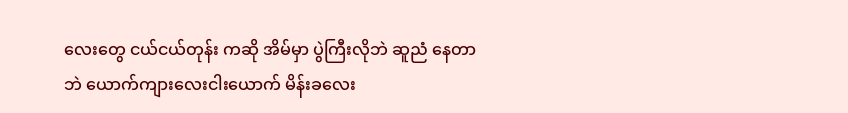လေးတွေ ငယ်ငယ်တုန်း ကဆို အိမ်မှာ ပွဲကြီးလိုဘဲ ဆူညံ နေတာဘဲ ယောက်ကျားလေးငါးယောက် မိန်းခလေး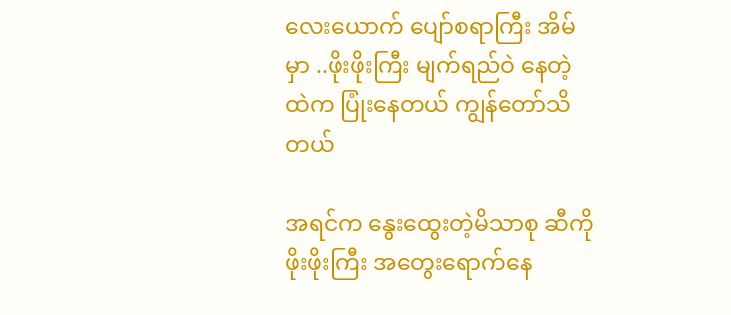လေးယောက် ပျော်စရာကြီး အိမ်မှာ ..ဖိုးဖိုးကြီး မျက်ရည်ဝဲ နေတဲ့ထဲက ပြုံးနေတယ် ကျွန်တော်သိတယ်

အရင်က နွေးထွေးတဲ့မိသာစု ဆီကို ဖိုးဖိုးကြီး အတွေးရောက်နေ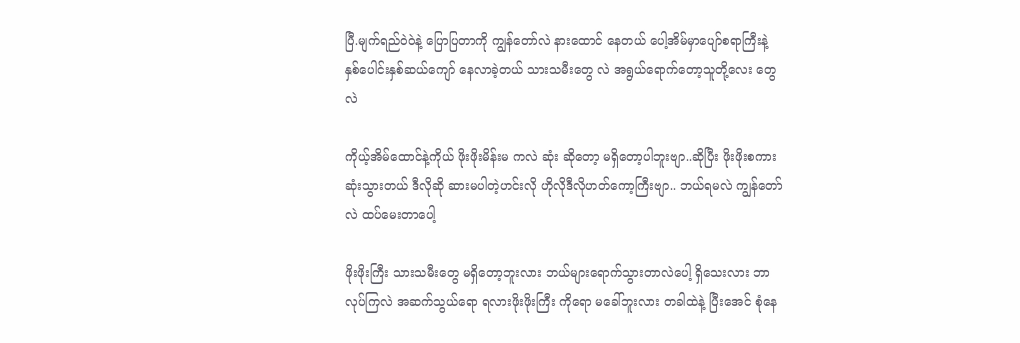ပြီ.မျက်ရည်ဝဲဝဲနဲ့ ပြောပြတာကို ကျွန်တော်လဲ နားထောင် နေတယ် ပေါ့အိမ်မှာပျော်စရာကြီးနဲ့ နှစ်ပေါင်းနှစ်ဆယ်ကျော် နေလာခဲ့တယ် သားသမီးတွေ လဲ အရွယ်ရောက်တော့သူတို့လေး တွေလဲ

ကိုယ့်အိမ်ထောင်နဲ့ကိုယ် ဖိုးဖိုးမိန်းမ ကလဲ ဆုံး ဆိုတော့ မရှိတော့ပါဘူးဗျာ..ဆိုပြီး ဖိုးဖိုးစကားဆုံးသွားတယ် ဒီလိုဆို ဆားမပါတဲ့ဟင်းလို ဟိုလိုဒီလိုဟတ်ကော့ကြီးဗျာ.. ဘယ်ရမလဲ ကျွန်တော်လဲ ထပ်မေးတာပေါ့

ဖိုးဖိုးကြီး သားသမီးတွေ မရှိတော့ဘူးလား ဘယ်များရောက်သွားတာလဲပေါ့ ရှိသေးလား ဘာလုပ်ကြလဲ အဆက်သွယ်ရော ရလားဖိုးဖိုးကြီး ကိုရော မခေါ်ဘူးလား တခါထဲနဲ့ ပြီးအေင် စုံနေ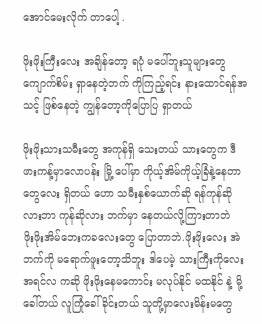အောင်မေးလိုက် တာပေါ့ .

ဖိုးဖိုးကြီးလေး အချိန်တော့ ရပုံ မပေါ်ဘူးသူများတွေ ကျောက်စိမ်း ရှာနေတဲ့ဘက် ကိုကြည့်ရင်း နားထောင်ရန်အသင့် ဖြစ်နေတဲ့ ကျွန်တော့ကိုပြောပြ ရှာတယ်

ဖိုးဖိုးသားသမီးတွေ အကုန်ရှိ သေးတယ် သားတွေက ဒီဖားကန့်မှာလောပန်း မြို့ ပေါ်မှာ ကိုယ့်အိမ်ကိုယ့်ခြံနဲ့နေတာတွေလေး ရှိတယ် ဟော သမီးနှစ်ယောက်ဆို ရန်ကုန်ဆိုလားဘာ ကုန်ဆိုလား ဘက်မှာ နေတယ်လို့ကြားတာဘဲ
ဖိုးဖိုးအိမ်ဘေးကခလေးတွေ ပြောတာဘဲ.ဖိုးဖိုးလေး အဲဘက်ကို မရောက်ဖူးတော့သိဘူး ဒါပေမဲ့ သားကြီးကိုလေး အရင်လ ကဆို ဖိုးဖိုးနေမကောင်း မလုပ်နိုင် မထနိုင် နဲ့ မို့ ခေါ်တယ် လူကြုံခေါ်ခိုင်းတယ် သူတို့မှာလေးမိန်းမတွေ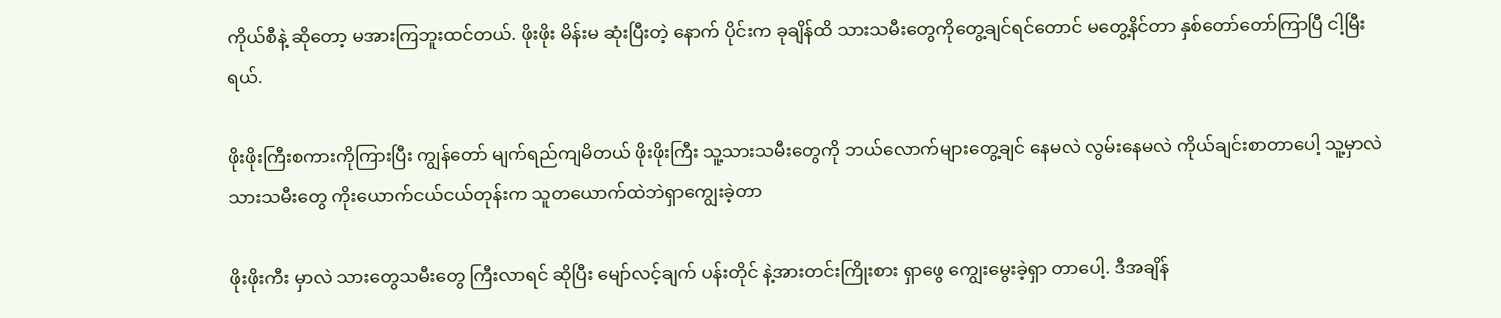ကိုယ်စီနဲ့ ဆိုတော့ မအားကြဘူးထင်တယ်. ဖိုးဖိုး မိန်းမ ဆုံးပြီးတဲ့ နောက် ပိုင်းက ခုချိန်ထိ သားသမီးတွေကိုတွေ့ချင်ရင်တောင် မတွေ့နိင်တာ နှစ်တော်တော်ကြာပြီ ငါ့မြီးရယ်.

ဖိုးဖိုးကြီးစကားကိုကြားပြီး ကျွန်တော် မျက်ရည်ကျမိတယ် ဖိုးဖိုးကြီး သူ့သားသမီးတွေကို ဘယ်လောက်များတွေ့ချင် နေမလဲ လွမ်းနေမလဲ ကိုယ်ချင်းစာတာပေါ့ သူ့မှာလဲ သားသမီးတွေ ကိုးယောက်ငယ်ငယ်တုန်းက သူတယောက်ထဲဘဲရှာကျွေးခဲ့တာ

ဖိုးဖိုးကီး မှာလဲ သားတွေသမီးတွေ ကြီးလာရင် ဆိုပြီး မျော်လင့်ချက် ပန်းတိုင် နဲ့အားတင်းကြိုးစား ရှာဖွေ ကျွေးမွေးခဲ့ရှာ တာပေါ့. ဒီအချိန်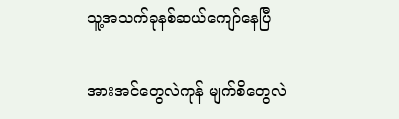သူ့အသက်ခုနစ်ဆယ်ကျော်နေပြီ

အားအင်တွေလဲကုန် မျက်စိတွေလဲ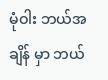မုံဝါး ဘယ်အချိန် မှာ ဘယ်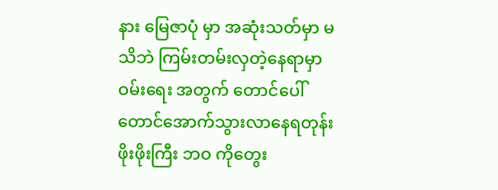နား မြေဇာပုံ မှာ အဆုံးသတ်မှာ မသိဘဲ ကြမ်းတမ်းလှတဲ့နေရာမှာ ဝမ်းရေး အတွက် တောင်ပေါ်တောင်အောက်သွားလာနေရတုန်း ဖိုးဖိုးကြီး ဘဝ ကိုတွေး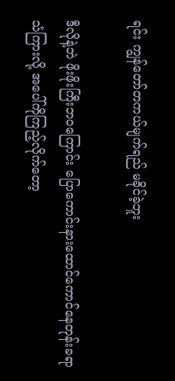ရင်း ကျွန်တော်တကယ်မျက်ရည် မခိုင်ခဲ့ဘူး

ဒီလိုနဲ့ဘဲ ဖိုးဖိုးကြီးဘဝကြောင်း ပြောကောင်းနားထောင်ကောင်နေတုန်းခရာ သံကြားလို့ အပေါ်ကိုကြည့်လိုက်တော့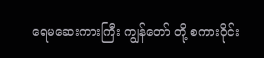ရေမဆေးကားကြီး ကျွန်တော် တို့ စကားဝိုင်း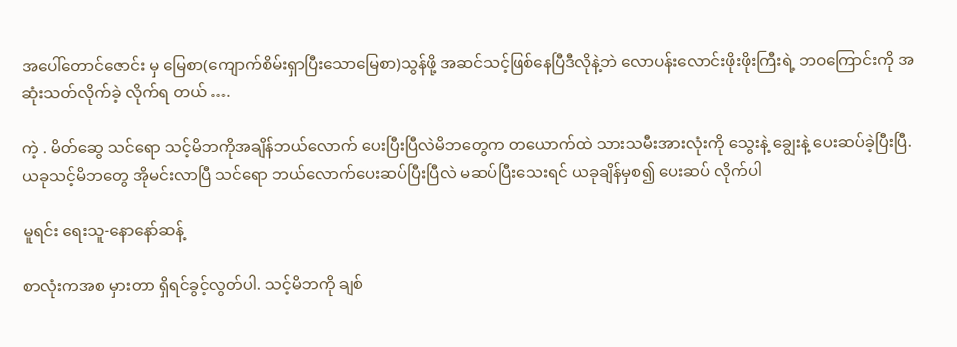အပေါ်တောင်ဇောင်း မှ မြေစာ(ကျောက်စိမ်းရှာပြီးသောမြေစာ)သွန်ဖို့ အဆင်သင့်ဖြစ်နေပြီဒီလိုနဲ့ဘဲ လောပန်းလောင်းဖိုးဖိုးကြီးရဲ့ ဘဝကြောင်းကို အဆုံးသတ်လိုက်ခဲ့ လိုက်ရ တယ် ….

ကဲ့ . မိတ်ဆွေ သင်ရော သင့်မိဘကိုအချိန်ဘယ်လောက် ပေးပြီးပြီလဲမိဘတွေက တယောက်ထဲ သားသမီးအားလုံးကို သွေးနဲ့ ချွေးနဲ့ ပေးဆပ်ခဲ့ပြီးပြီ. ယခုသင့်မိဘတွေ အိုမင်းလာပြီ သင်ရော ဘယ်လောက်ပေးဆပ်ပြီးပြီလဲ မဆပ်ပြီးသေးရင် ယခုချိန်မှစ၍ ပေးဆပ် လိုက်ပါ

မူရင်း ရေးသူ-နောနော်ဆန့်

စာလုံးကအစ မှားတာ ရှိရင်ခွင့်လွတ်ပါ. သင့်မိဘကို ချစ်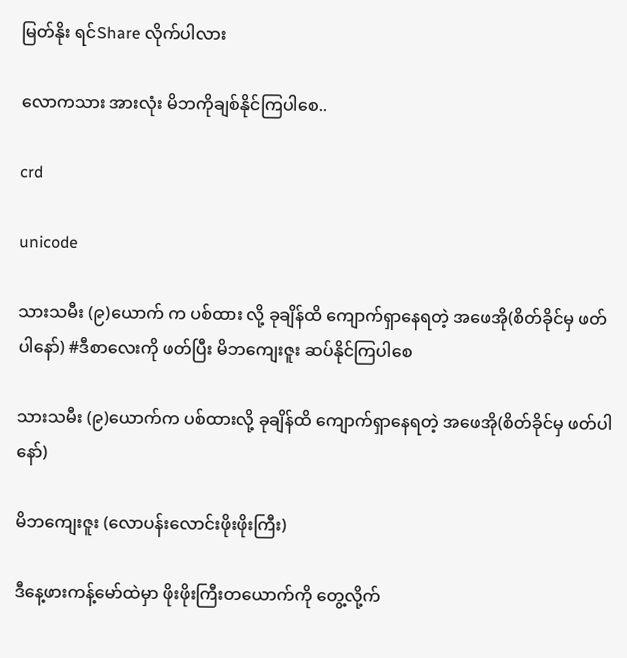မြတ်နိုး ရင်Share လိုက်ပါလား

လောကသား အားလုံး မိဘကိုချစ်နိုင်ကြပါစေ..

crd

unicode

သားသမီး (၉)ယောက် က ပစ်ထား လို့ ခုချိန်ထိ ကျောက်ရှာနေရတဲ့ အဖေအို(စိတ်ခိုင်မှ ဖတ်ပါနော်) #ဒီစာလေးကို ဖတ်ပြီး မိဘကျေးဇူး ဆပ်နိုင်ကြပါစေ

သားသမီး (၉)ယောက်က ပစ်ထားလို့ ခုချိန်ထိ ကျောက်ရှာနေရတဲ့ အဖေအို(စိတ်ခိုင်မှ ဖတ်ပါနော်)

မိဘကျေးဇူး (လောပန်းလောင်းဖိုးဖိုးကြီး)

ဒီနေ့ဖားကန့်မော်ထဲမှာ ဖိုးဖိုးကြီးတယောက်ကို တွေ့လို့က်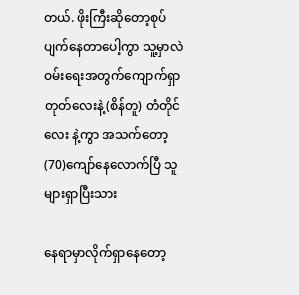တယ်. ဖိုးကြီးဆိုတော့စုပ်ပျက်နေတာပေါ့ကွာ သူ့မှာလဲဝမ်းရေးအတွက်ကျောက်ရှာတုတ်လေးနဲ့(စိန်တူ) တံတိုင်လေး နဲ့ကွာ အသက်တော့(70)ကျော်နေလောက်ပြီ သူများရှာပြီးသား

နေရာမှာလိုက်ရှာနေတော့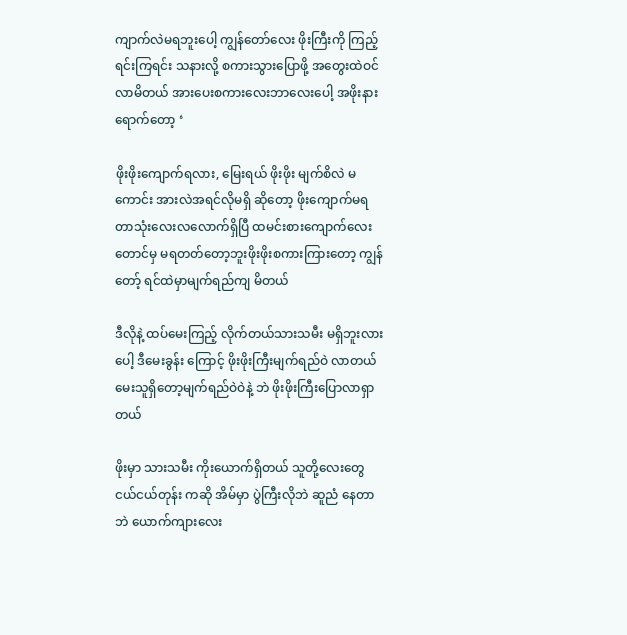ကျာက်လဲမရဘူးပေါ့ ကျွန်တော်လေး ဖိုးကြီးကို ကြည့်ရင်းကြရင်း သနားလို့ စကားသွားပြောဖို့ အတွေးထဲဝင်လာမိတယ် အားပေးစကားလေးဘာလေးပေါ့ အဖိုးနားရောက်တော့ ‘

ဖိုးဖိုးကျောက်ရလား, မြေးရယ် ဖိုးဖိုး မျက်စိလဲ မကောင်း အားလဲအရင်လိုမရှိ ဆိုတော့ ဖိုးကျောက်မရတာသုံးလေးလလောက်ရှိပြီ ထမင်းစားကျောက်လေးတောင်မှ မရတတ်တော့ဘူးဖိုးဖိုးစကားကြားတော့ ကျွန်တော့် ရင်ထဲမှာမျက်ရည်ကျ မိတယ်

ဒီလိုနဲ့ ထပ်မေးကြည့် လိုက်တယ်သားသမီး မရှိဘူးလားပေါ့ ဒီမေးခွန်း ကြောင့် ဖိုးဖိုးကြီးမျက်ရည်ဝဲ လာတယ် မေးသူရှိတော့မျက်ရည်ဝဲဝဲနဲ့ ဘဲ ဖိုးဖိုးကြီးပြောလာရှာတယ်

ဖိုးမှာ သားသမီး ကိုးယောက်ရှိတယ် သူတို့လေးတွေ ငယ်ငယ်တုန်း ကဆို အိမ်မှာ ပွဲကြီးလိုဘဲ ဆူညံ နေတာဘဲ ယောက်ကျားလေး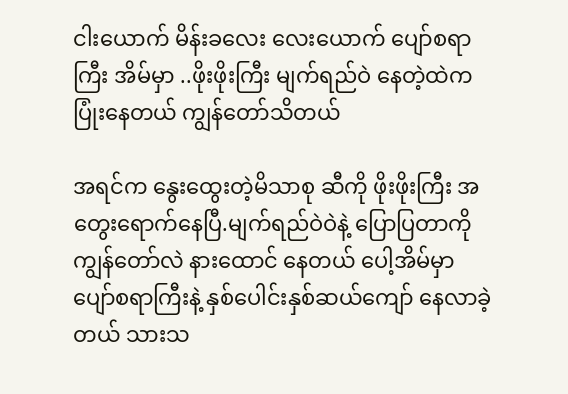ငါးယောက် မိန်းခလေး လေးယောက် ပျော်စရာကြီး အိမ်မှာ ..ဖိုးဖိုးကြီး မျက်ရည်ဝဲ နေတဲ့ထဲက ပြုံးနေတယ် ကျွန်တော်သိတယ်

အရင်က နွေးထွေးတဲ့မိသာစု ဆီကို ဖိုးဖိုးကြီး အတွေးရောက်နေပြီ.မျက်ရည်ဝဲဝဲနဲ့ ပြောပြတာကို ကျွန်တော်လဲ နားထောင် နေတယ် ပေါ့အိမ်မှာပျော်စရာကြီးနဲ့ နှစ်ပေါင်းနှစ်ဆယ်ကျော် နေလာခဲ့တယ် သားသ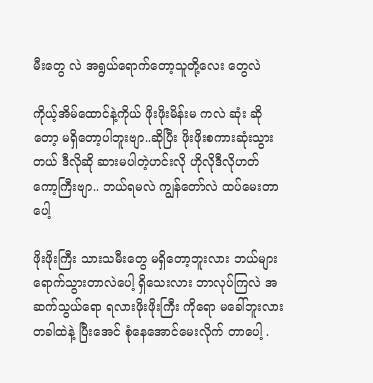မီးတွေ လဲ အရွယ်ရောက်တော့သူတို့လေး တွေလဲ

ကိုယ့်အိမ်ထောင်နဲ့ကိုယ် ဖိုးဖိုးမိန်းမ ကလဲ ဆုံး ဆိုတော့ မရှိတော့ပါဘူးဗျာ..ဆိုပြီး ဖိုးဖိုးစကားဆုံးသွားတယ် ဒီလိုဆို ဆားမပါတဲ့ဟင်းလို ဟိုလိုဒီလိုဟတ်ကော့ကြီးဗျာ.. ဘယ်ရမလဲ ကျွန်တော်လဲ ထပ်မေးတာပေါ့

ဖိုးဖိုးကြီး သားသမီးတွေ မရှိတော့ဘူးလား ဘယ်များရောက်သွားတာလဲပေါ့ ရှိသေးလား ဘာလုပ်ကြလဲ အဆက်သွယ်ရော ရလားဖိုးဖိုးကြီး ကိုရော မခေါ်ဘူးလား တခါထဲနဲ့ ပြီးအေင် စုံနေအောင်မေးလိုက် တာပေါ့ .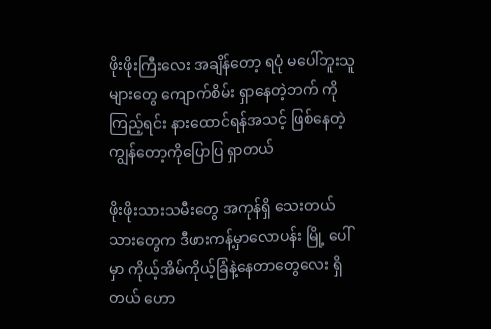ဖိုးဖိုးကြီးလေး အချိန်တော့ ရပုံ မပေါ်ဘူးသူများတွေ ကျောက်စိမ်း ရှာနေတဲ့ဘက် ကိုကြည့်ရင်း နားထောင်ရန်အသင့် ဖြစ်နေတဲ့ ကျွန်တော့ကိုပြောပြ ရှာတယ်

ဖိုးဖိုးသားသမီးတွေ အကုန်ရှိ သေးတယ် သားတွေက ဒီဖားကန့်မှာလောပန်း မြို့ ပေါ်မှာ ကိုယ့်အိမ်ကိုယ့်ခြံနဲ့နေတာတွေလေး ရှိတယ် ဟော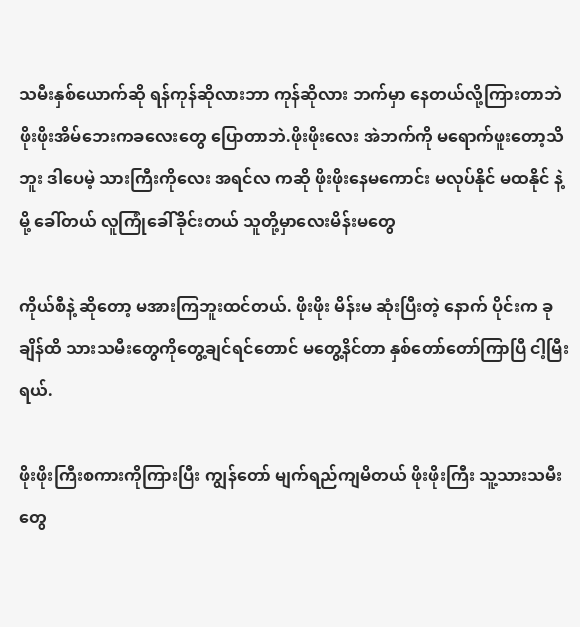သမီးနှစ်ယောက်ဆို ရန်ကုန်ဆိုလားဘာ ကုန်ဆိုလား ဘက်မှာ နေတယ်လို့ကြားတာဘဲ
ဖိုးဖိုးအိမ်ဘေးကခလေးတွေ ပြောတာဘဲ.ဖိုးဖိုးလေး အဲဘက်ကို မရောက်ဖူးတော့သိဘူး ဒါပေမဲ့ သားကြီးကိုလေး အရင်လ ကဆို ဖိုးဖိုးနေမကောင်း မလုပ်နိုင် မထနိုင် နဲ့ မို့ ခေါ်တယ် လူကြုံခေါ်ခိုင်းတယ် သူတို့မှာလေးမိန်းမတွေ

ကိုယ်စီနဲ့ ဆိုတော့ မအားကြဘူးထင်တယ်. ဖိုးဖိုး မိန်းမ ဆုံးပြီးတဲ့ နောက် ပိုင်းက ခုချိန်ထိ သားသမီးတွေကိုတွေ့ချင်ရင်တောင် မတွေ့နိင်တာ နှစ်တော်တော်ကြာပြီ ငါ့မြီးရယ်.

ဖိုးဖိုးကြီးစကားကိုကြားပြီး ကျွန်တော် မျက်ရည်ကျမိတယ် ဖိုးဖိုးကြီး သူ့သားသမီးတွေ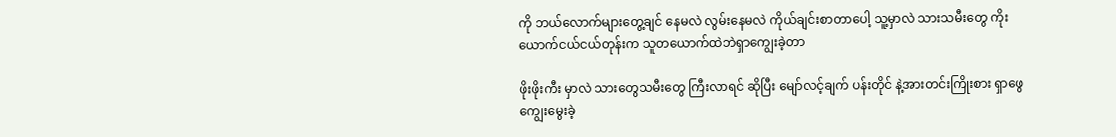ကို ဘယ်လောက်များတွေ့ချင် နေမလဲ လွမ်းနေမလဲ ကိုယ်ချင်းစာတာပေါ့ သူ့မှာလဲ သားသမီးတွေ ကိုးယောက်ငယ်ငယ်တုန်းက သူတယောက်ထဲဘဲရှာကျွေးခဲ့တာ

ဖိုးဖိုးကီး မှာလဲ သားတွေသမီးတွေ ကြီးလာရင် ဆိုပြီး မျော်လင့်ချက် ပန်းတိုင် နဲ့အားတင်းကြိုးစား ရှာဖွေ ကျွေးမွေးခဲ့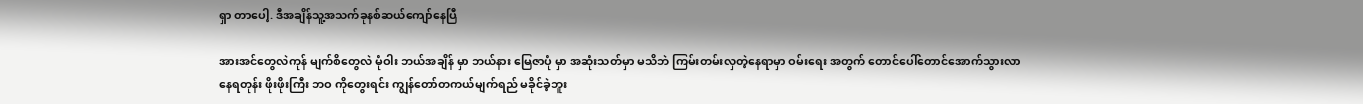ရှာ တာပေါ့. ဒီအချိန်သူ့အသက်ခုနစ်ဆယ်ကျော်နေပြီ

အားအင်တွေလဲကုန် မျက်စိတွေလဲ မုံဝါး ဘယ်အချိန် မှာ ဘယ်နား မြေဇာပုံ မှာ အဆုံးသတ်မှာ မသိဘဲ ကြမ်းတမ်းလှတဲ့နေရာမှာ ဝမ်းရေး အတွက် တောင်ပေါ်တောင်အောက်သွားလာနေရတုန်း ဖိုးဖိုးကြီး ဘဝ ကိုတွေးရင်း ကျွန်တော်တကယ်မျက်ရည် မခိုင်ခဲ့ဘူး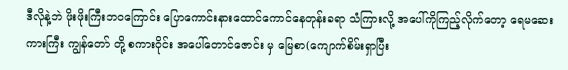ဒီလိုနဲ့ဘဲ ဖိုးဖိုးကြီးဘဝကြောင်း ပြောကောင်းနားထောင်ကောင်နေတုန်းခရာ သံကြားလို့ အပေါ်ကိုကြည့်လိုက်တော့ ရေမဆေးကားကြီး ကျွန်တော် တို့ စကားဝိုင်း အပေါ်တောင်ဇောင်း မှ မြေစာ(ကျောက်စိမ်းရှာပြီး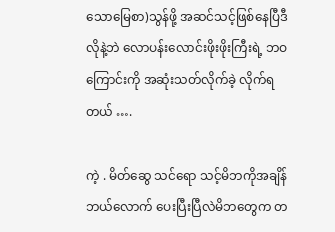သောမြေစာ)သွန်ဖို့ အဆင်သင့်ဖြစ်နေပြီဒီလိုနဲ့ဘဲ လောပန်းလောင်းဖိုးဖိုးကြီးရဲ့ ဘဝကြောင်းကို အဆုံးသတ်လိုက်ခဲ့ လိုက်ရ တယ် ….

ကဲ့ . မိတ်ဆွေ သင်ရော သင့်မိဘကိုအချိန်ဘယ်လောက် ပေးပြီးပြီလဲမိဘတွေက တ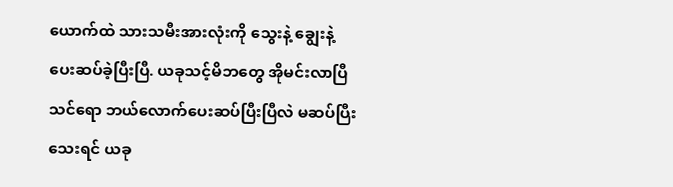ယောက်ထဲ သားသမီးအားလုံးကို သွေးနဲ့ ချွေးနဲ့ ပေးဆပ်ခဲ့ပြီးပြီ. ယခုသင့်မိဘတွေ အိုမင်းလာပြီ သင်ရော ဘယ်လောက်ပေးဆပ်ပြီးပြီလဲ မဆပ်ပြီးသေးရင် ယခု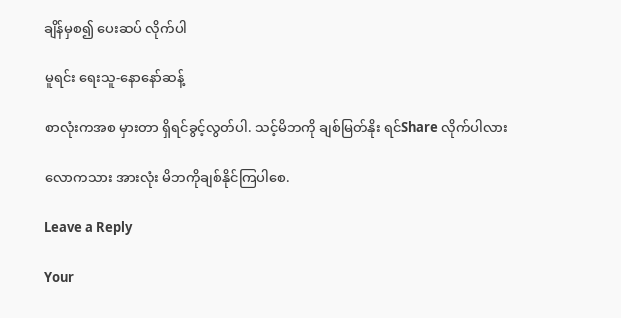ချိန်မှစ၍ ပေးဆပ် လိုက်ပါ

မူရင်း ရေးသူ-နောနော်ဆန့်

စာလုံးကအစ မှားတာ ရှိရင်ခွင့်လွတ်ပါ. သင့်မိဘကို ချစ်မြတ်နိုး ရင်Share လိုက်ပါလား

လောကသား အားလုံး မိဘကိုချစ်နိုင်ကြပါစေ.

Leave a Reply

Your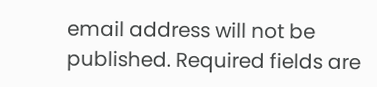email address will not be published. Required fields are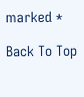marked *

Back To Top